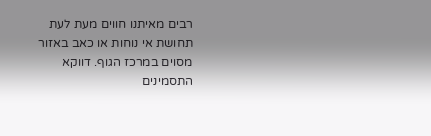רבים מאיתנו חווים מעת לעת תחושת אי נוחות או כאב באזור מסוים במרכז הגוף. דווקא התסמינים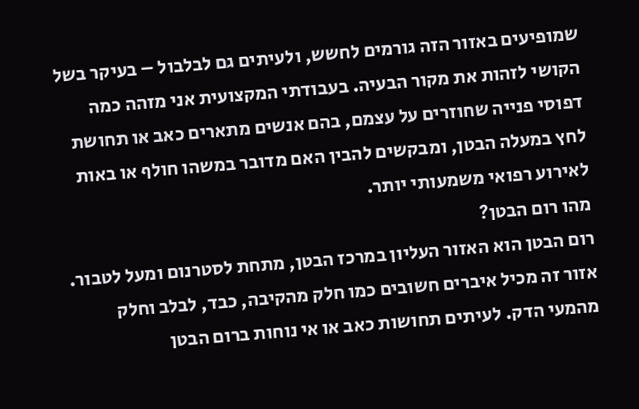שמופיעים באזור הזה גורמים לחשש, ולעיתים גם לבלבול – בעיקר בשל הקושי לזהות את מקור הבעיה. בעבודתי המקצועית אני מזהה כמה דפוסי פנייה שחוזרים על עצמם, בהם אנשים מתארים כאב או תחושת לחץ במעלה הבטן, ומבקשים להבין האם מדובר במשהו חולף או באות לאירוע רפואי משמעותי יותר.
מהו רום הבטן?
רום הבטן הוא האזור העליון במרכז הבטן, מתחת לסטרנום ומעל לטבור. אזור זה מכיל איברים חשובים כמו חלק מהקיבה, כבד, לבלב וחלק מהמעי הדק. לעיתים תחושות כאב או אי נוחות ברום הבטן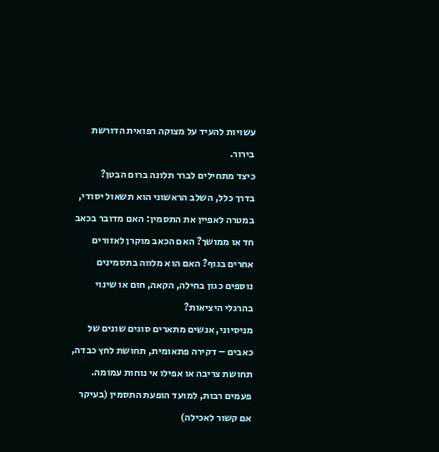עשויות להעיד על מצוקה רפואית הדורשת בירור.
כיצד מתחילים לברר תלונה ברום הבטן?
בדרך כלל, השלב הראשוני הוא תשאול יסודי, במטרה לאפיין את התסמין: האם מדובר בכאב חד או ממושך? האם הכאב מוקרן לאזורים אחרים בגוף? האם הוא מלווה בתסמינים נוספים כגון בחילה, הקאה, חום או שינוי בהרגלי היציאות?
מניסיוני, אנשים מתארים סוגים שונים של כאבים – דקירה פתאומית, תחושת לחץ כבדה, תחושת צריבה או אפילו אי נוחות עמומה. פעמים רבות, למועד הופעת התסמין (בעיקר אם קשור לאכילה)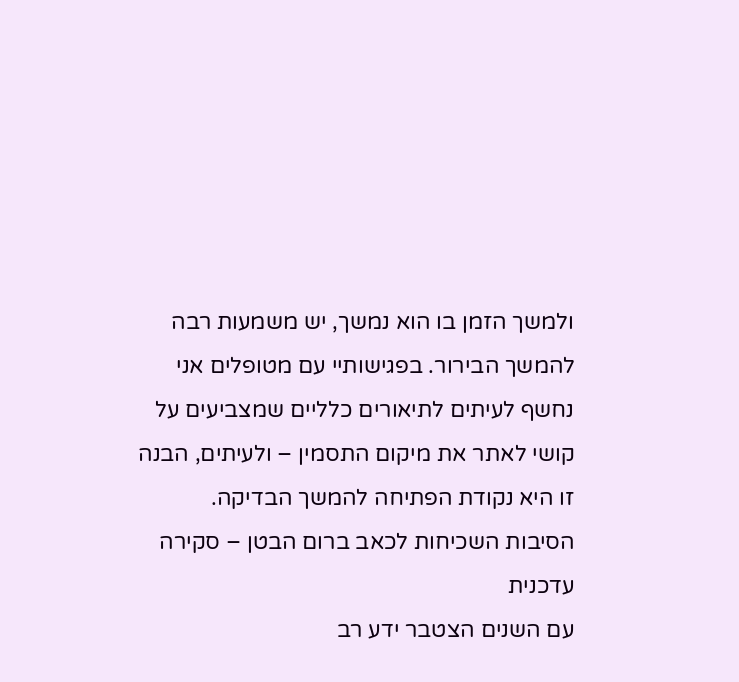ולמשך הזמן בו הוא נמשך, יש משמעות רבה להמשך הבירור. בפגישותיי עם מטופלים אני נחשף לעיתים לתיאורים כלליים שמצביעים על קושי לאתר את מיקום התסמין – ולעיתים, הבנה זו היא נקודת הפתיחה להמשך הבדיקה.
הסיבות השכיחות לכאב ברום הבטן – סקירה עדכנית
עם השנים הצטבר ידע רב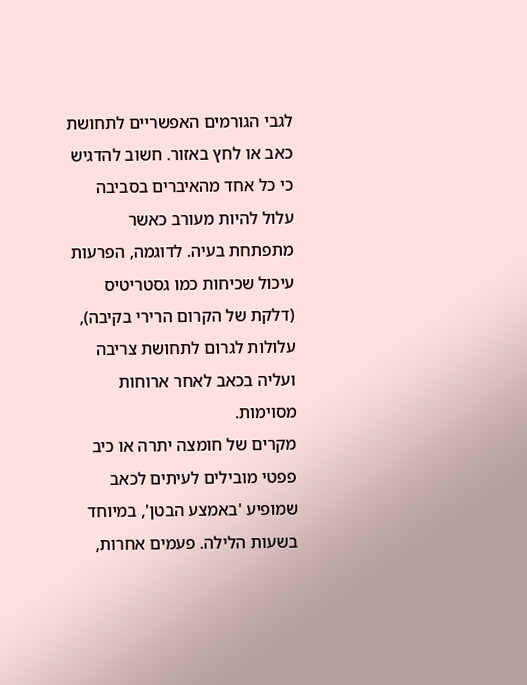לגבי הגורמים האפשריים לתחושת כאב או לחץ באזור. חשוב להדגיש כי כל אחד מהאיברים בסביבה עלול להיות מעורב כאשר מתפתחת בעיה. לדוגמה, הפרעות עיכול שכיחות כמו גסטריטיס (דלקת של הקרום הרירי בקיבה), עלולות לגרום לתחושת צריבה ועליה בכאב לאחר ארוחות מסוימות.
מקרים של חומצה יתרה או כיב פפטי מובילים לעיתים לכאב שמופיע 'באמצע הבטן', במיוחד בשעות הלילה. פעמים אחרות,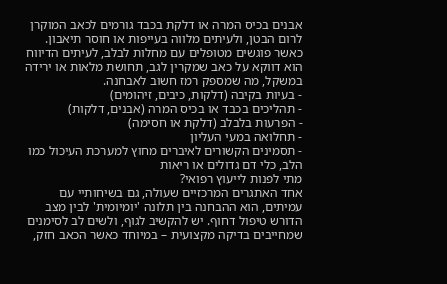אבנים בכיס המרה או דלקת בכבד גורמים לכאב המוקרן לרום הבטן, ולעיתים מלווה בעייפות או חוסר תיאבון. כאשר פוגשים מטופלים עם מחלות לבלב, לעיתים הדיווח הוא דווקא על כאב שמקרין לגב, תחושת מלאות או ירידה במשקל, מה שמספק רמז חשוב לאבחנה.
- בעיות בקיבה (דלקות, כיבים, זיהומים)
- תהליכים בכבד או בכיס המרה (אבנים, דלקות)
- הפרעות בלבלב (דלקת או חסימה)
- תחלואה במעי העליון
- תסמינים הקשורים לאיברים מחוץ למערכת העיכול כמו הלב, כלי דם גדולים או ריאות
מתי לפנות לייעוץ רפואי?
אחד האתגרים המרכזיים שעולה, גם בשיחותיי עם עמיתים, הוא ההבחנה בין תלונה 'יומיומית' לבין מצב הדורש טיפול דחוף. יש להקשיב לגוף, ולשים לב לסימנים שמחייבים בדיקה מקצועית – במיוחד כאשר הכאב חזק,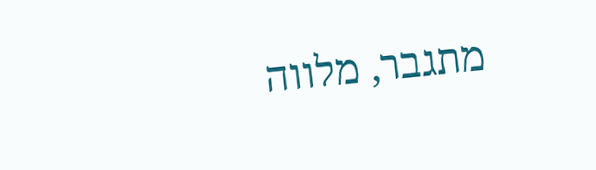מתגבר, מלווה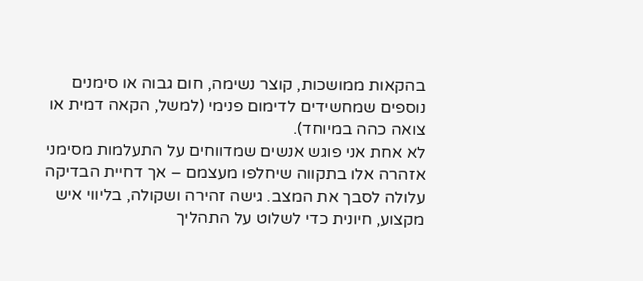בהקאות ממושכות, קוצר נשימה, חום גבוה או סימנים נוספים שמחשידים לדימום פנימי (למשל, הקאה דמית או צואה כהה במיוחד).
לא אחת אני פוגש אנשים שמדווחים על התעלמות מסימני אזהרה אלו בתקווה שיחלפו מעצמם – אך דחיית הבדיקה עלולה לסבך את המצב. גישה זהירה ושקולה, בליווי איש מקצוע, חיונית כדי לשלוט על התהליך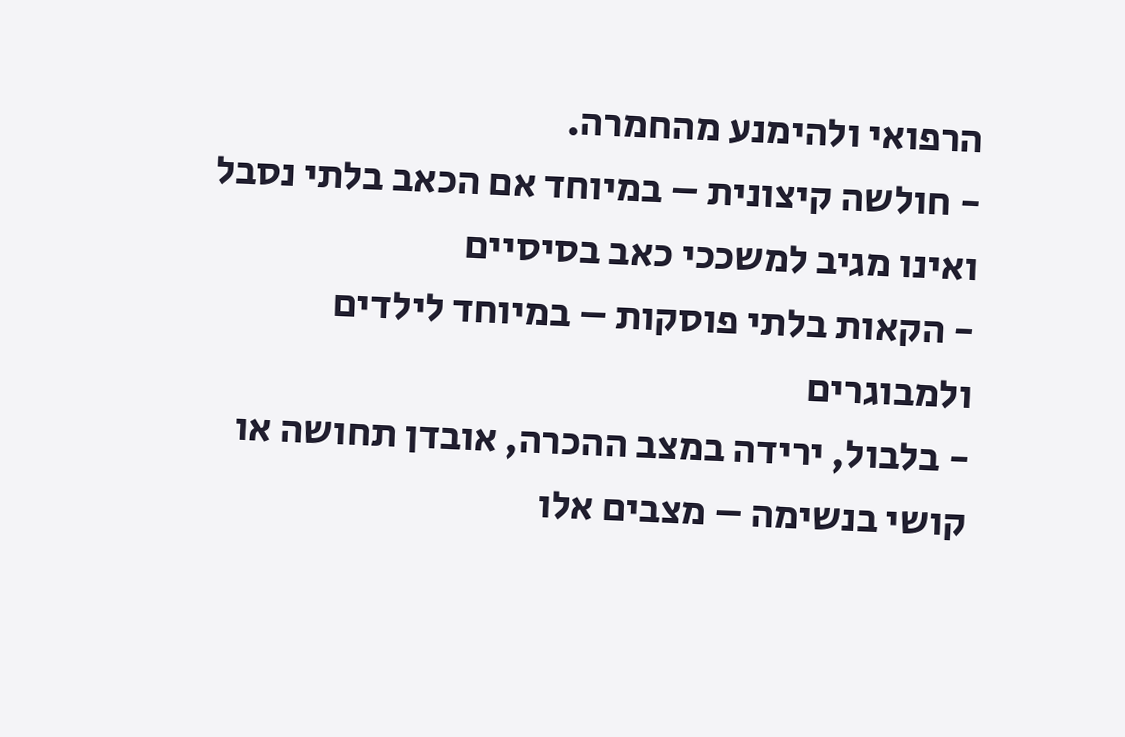הרפואי ולהימנע מהחמרה.
- חולשה קיצונית – במיוחד אם הכאב בלתי נסבל ואינו מגיב למשככי כאב בסיסיים
- הקאות בלתי פוסקות – במיוחד לילדים ולמבוגרים
- בלבול, ירידה במצב ההכרה, אובדן תחושה או קושי בנשימה – מצבים אלו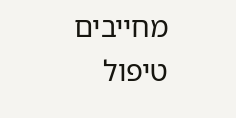מחייבים טיפול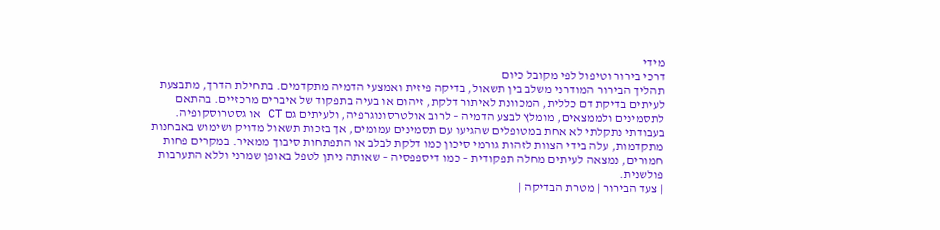מידי
דרכי בירור וטיפול לפי מקובל כיום
תהליך הבירור המודרני משלב בין תשאול, בדיקה פיזית ואמצעי הדמיה מתקדמים. בתחילת הדרך, מתבצעת לעיתים בדיקת דם כללית, המכוונת לאיתור דלקת, זיהום או בעיה בתפקוד של איברים מרכזיים. בהתאם לתסמינים ולממצאים, מומלץ לבצע הדמיה – לרוב אולטרסונוגרפיה, ולעיתים גם CT או גסטרוסקופיה.
בעבודתי נתקלתי לא אחת במטופלים שהגיעו עם תסמינים עמומים, אך בזכות תשאול מדויק ושימוש באבחנות מתקדמות, עלה בידי הצוות לזהות גורמי סיכון כמו דלקת לבלב או התפתחות סיבוך ממאיר. במקרים פחות חמורים, נמצאה לעיתים מחלה תפקודית – כמו דיספפסיה – שאותה ניתן לטפל באופן שמרני וללא התערבות פולשנית.
| צעד הבירור | מטרת הבדיקה |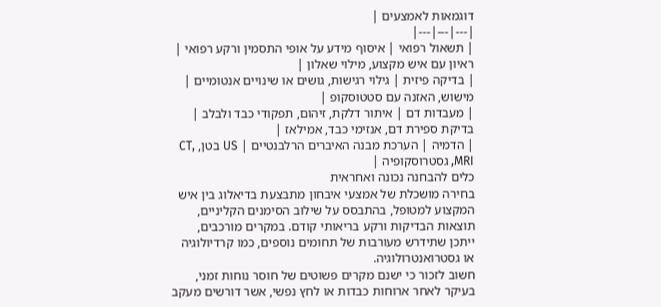דוגמאות לאמצעים |
|---|---|---|
| תשאול רפואי | איסוף מידע על אופי התסמין ורקע רפואי | ראיון עם איש מקצוע, מילוי שאלון |
| בדיקה פיזית | גילוי רגישות, גושים או שינויים אנטומיים | מישוש, האזנה עם סטטוסקופ |
| מעבדות דם | איתור דלקת, זיהום, תפקודי כבד ולבלב | בדיקת ספירת דם, אנזימי כבד, אמילאז |
| הדמיה | הערכת מבנה האיברים הרלבנטיים | US בטן, CT, MRI, גסטרוסקופיה |
כלים להבחנה נכונה ואחראית
בחירה מושכלת של אמצעי איבחון מתבצעת בדיאלוג בין איש המקצוע למטופל, בהתבסס על שילוב הסימנים הקליניים, תוצאות הבדיקות ורקע בריאותי קודם. במקרים מורכבים, ייתכן שתידרש מעורבות של תחומים נוספים, כמו קרדיולוגיה או גסטרואנטרולוגיה.
חשוב לזכור כי ישנם מקרים פשוטים של חוסר נוחות זמני, בעיקר לאחר ארוחות כבדות או לחץ נפשי, אשר דורשים מעקב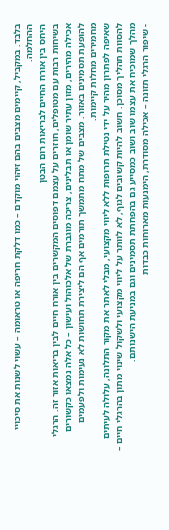בלבד. במקביל, קיימים מצבים בהם זיהוי מוקדם – כמו דלקת חריפה או טראומה – עשוי לשנות את סיכויי ההחלמה.
היחס בין אורח החיים לבריאות רום הבטן
בשיחות רבות עם מטופלים, חוזרים על עצמם דפוסים המקשרים בין אורח חיים לבין בריאות אזור זה. הרגלי אכילה מהירים, מזון עתיר שומן או תבלינים, צריכה מוגברת של אלכוהול ועישון – כל אלה נמצאו כקשורים להופעת תסמינים באזור. מצבים של מתח מתמשך תורמים אף הם ליצירת תחושות לא נעימות ולפעמים מחמירים מחלות קיימות.
שאיפה לפתרון מהיר על ידי נטילת תרופות ללא ליווי מקצועי, מבלי לאתר את מקור התלונה, עלולה לעיתים להסוות תהליך מסוכן. חשוב להיות קשובים לגוף, לא לוותר על ליווי מקצועי ולשקול שינוי מתון בהרגלי חיים – מהלך שמוכיח את עצמו שוב ושוב כמסייע גם בהפחתת תסמינים וגם במניעת הישנותם.
- שיפור הרגלי תזונה – אכילה מסודרת, הימנעות מארוחות כבדות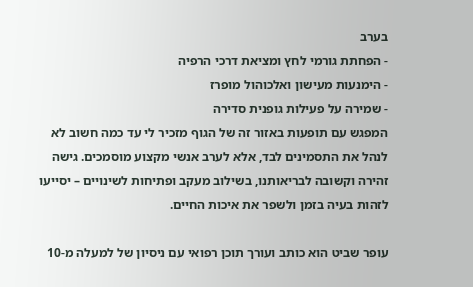בערב
- הפחתת גורמי לחץ ומציאת דרכי הרפיה
- הימנעות מעישון ואלכוהול מופרז
- שמירה על פעילות גופנית סדירה
המפגש עם תופעות באזור זה של הגוף מזכיר לי עד כמה חשוב לא לנהל את התסמינים לבד, אלא לערב אנשי מקצוע מוסמכים. גישה זהירה וקשובה לבריאותנו, בשילוב מעקב ופתיחות לשינויים – יסייעו לזהות בעיה בזמן ולשפר את איכות החיים.

עופר שביט הוא כותב ועורך תוכן רפואי עם ניסיון של למעלה מ-10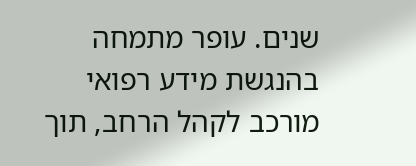שנים. עופר מתמחה בהנגשת מידע רפואי מורכב לקהל הרחב, תוך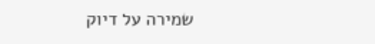שמירה על דיוק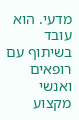מדעי. הוא עובד בשיתוף עם רופאים ואנשי מקצוע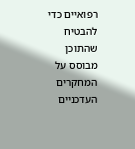רפואיים כדי להבטיח שהתוכן מבוסס על המחקרים העדכניים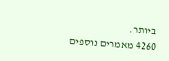ביותר.
4260 מאמרים נוספים